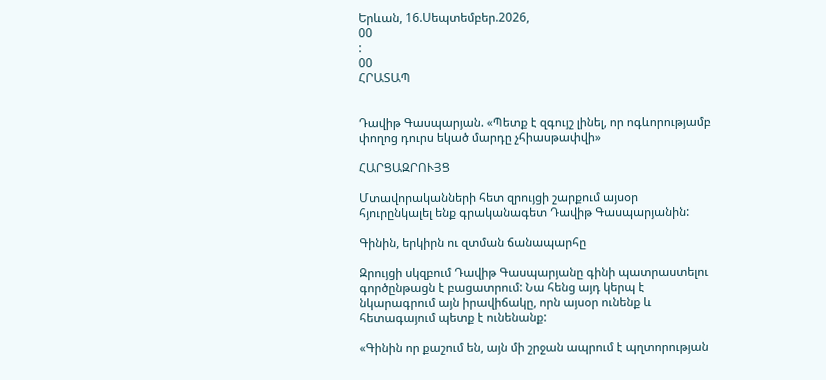Երևան, 16.Սեպտեմբեր.2026,
00
:
00
ՀՐԱՏԱՊ


Դավիթ Գասպարյան. «Պետք է զգույշ լինել, որ ոգևորությամբ փողոց դուրս եկած մարդը չհիասթափվի»

ՀԱՐՑԱԶՐՈՒՅՑ

Մտավորականների հետ զրույցի շարքում այսօր հյուրընկալել ենք գրականագետ Դավիթ Գասպարյանին:

Գինին, երկիրն ու զտման ճանապարհը

Զրույցի սկզբում Դավիթ Գասպարյանը գինի պատրաստելու գործընթացն է բացատրում: Նա հենց այդ կերպ է նկարագրում այն իրավիճակը, որն այսօր ունենք և հետագայում պետք է ունենանք:

«Գինին որ քաշում են, այն մի շրջան ապրում է պղտորության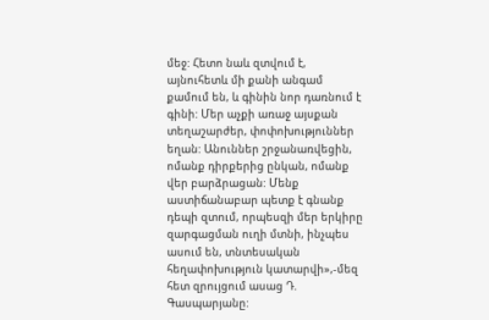մեջ: Հետո նաև զտվում է, այնուհետև մի քանի անգամ քամում են, և գինին նոր դառնում է գինի: Մեր աչքի առաջ այսքան տեղաշարժեր, փոփոխություններ եղան: Անուններ շրջանառվեցին, ոմանք դիրքերից ընկան, ոմանք վեր բարձրացան: Մենք աստիճանաբար պետք է գնանք դեպի զտում, որպեսզի մեր երկիրը զարգացման ուղի մտնի, ինչպես ասում են, տնտեսական հեղափոխություն կատարվի»,-մեզ հետ զրույցում ասաց Դ. Գասպարյանը: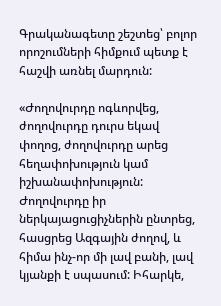Գրականագետը շեշտեց՝ բոլոր որոշումների հիմքում պետք է հաշվի առնել մարդուն:

«Ժողովուրդը ոգևորվեց, ժողովուրդը դուրս եկավ փողոց, ժողովուրդը արեց հեղափոխություն կամ իշխանափոխություն: Ժողովուրդը իր ներկայացուցիչներին ընտրեց, հասցրեց Ազգային ժողով, և հիմա ինչ-որ մի լավ բանի, լավ կյանքի է սպասում: Իհարկե,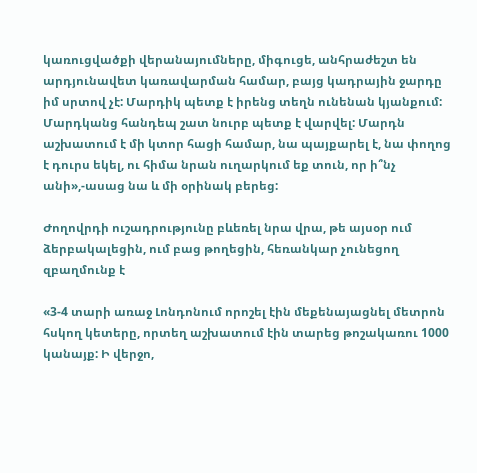կառուցվածքի վերանայումները, միգուցե, անհրաժեշտ են արդյունավետ կառավարման համար, բայց կադրային ջարդը իմ սրտով չէ: Մարդիկ պետք է իրենց տեղն ունենան կյանքում: Մարդկանց հանդեպ շատ նուրբ պետք է վարվել: Մարդն աշխատում է մի կտոր հացի համար, նա պայքարել է, նա փողոց է դուրս եկել, ու հիմա նրան ուղարկում եք տուն, որ ի՞նչ անի»,-ասաց նա և մի օրինակ բերեց:

Ժողովրդի ուշադրությունը բևեռել նրա վրա, թե այսօր ում ձերբակալեցին, ում բաց թողեցին, հեռանկար չունեցող զբաղմունք է

«3-4 տարի առաջ Լոնդոնում որոշել էին մեքենայացնել մետրոն հսկող կետերը, որտեղ աշխատում էին տարեց թոշակառու 1000 կանայք: Ի վերջո,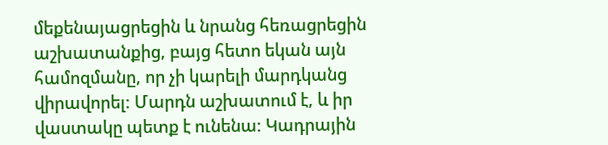մեքենայացրեցին և նրանց հեռացրեցին աշխատանքից, բայց հետո եկան այն համոզմանը, որ չի կարելի մարդկանց վիրավորել: Մարդն աշխատում է, և իր վաստակը պետք է ունենա: Կադրային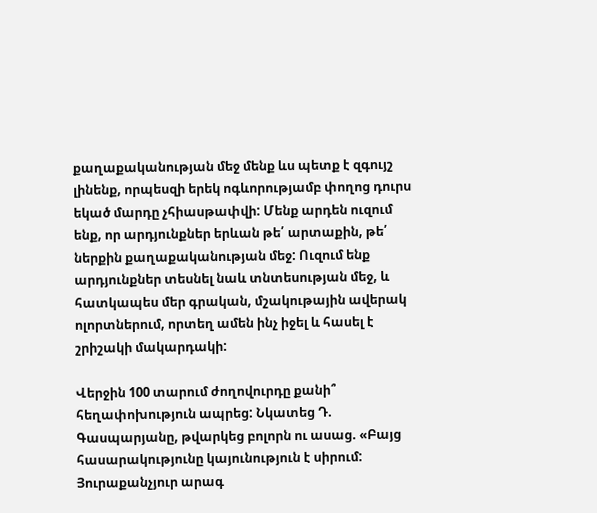քաղաքականության մեջ մենք ևս պետք է զգույշ լինենք, որպեսզի երեկ ոգևորությամբ փողոց դուրս եկած մարդը չհիասթափվի: Մենք արդեն ուզում ենք, որ արդյունքներ երևան թե՛ արտաքին, թե՛ ներքին քաղաքականության մեջ: Ուզում ենք արդյունքներ տեսնել նաև տնտեսության մեջ, և հատկապես մեր գրական, մշակութային ավերակ ոլորտներում, որտեղ ամեն ինչ իջել և հասել է շրիշակի մակարդակի:

Վերջին 100 տարում ժողովուրդը քանի՞ հեղափոխություն ապրեց: Նկատեց Դ. Գասպարյանը, թվարկեց բոլորն ու ասաց. «Բայց հասարակությունը կայունություն է սիրում: Յուրաքանչյուր արագ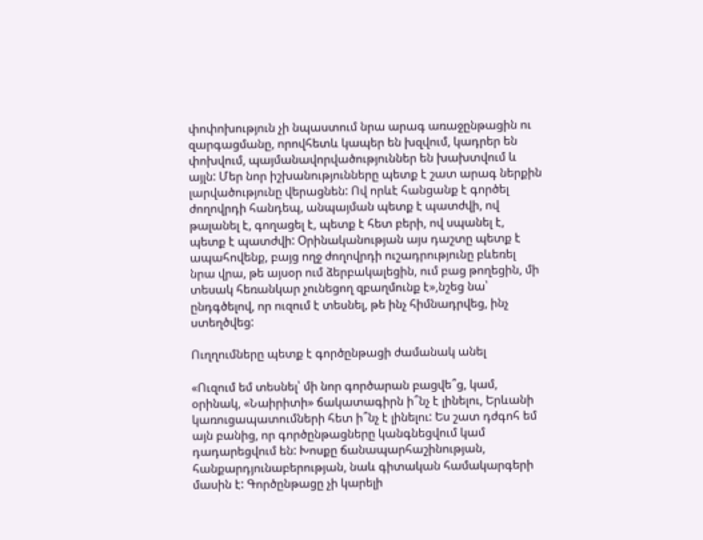փոփոխություն չի նպաստում նրա արագ առաջընթացին ու զարգացմանը, որովհետև կապեր են խզվում, կադրեր են փոխվում, պայմանավորվածություններ են խախտվում և այլն: Մեր նոր իշխանությունները պետք է շատ արագ ներքին լարվածությունը վերացնեն: Ով որևէ հանցանք է գործել ժողովրդի հանդեպ, անպայման պետք է պատժվի, ով թալանել է, գողացել է, պետք է հետ բերի, ով սպանել է, պետք է պատժվի: Օրինականության այս դաշտը պետք է ապահովենք, բայց ողջ ժողովրդի ուշադրությունը բևեռել նրա վրա, թե այսօր ում ձերբակալեցին, ում բաց թողեցին, մի տեսակ հեռանկար չունեցող զբաղմունք է»,նշեց նա՝ ընդգծելով, որ ուզում է տեսնել, թե ինչ հիմնադրվեց, ինչ ստեղծվեց:

Ուղղումները պետք է գործընթացի ժամանակ անել

«Ուզում եմ տեսնել՝ մի նոր գործարան բացվե՞ց, կամ, օրինակ, «Նաիրիտի» ճակատագիրն ի՞նչ է լինելու, Երևանի կառուցապատումների հետ ի՞նչ է լինելու: Ես շատ դժգոհ եմ այն բանից, որ գործընթացները կանգնեցվում կամ դադարեցվում են: Խոսքը ճանապարհաշինության, հանքարդյունաբերության, նաև գիտական համակարգերի մասին է: Գործընթացը չի կարելի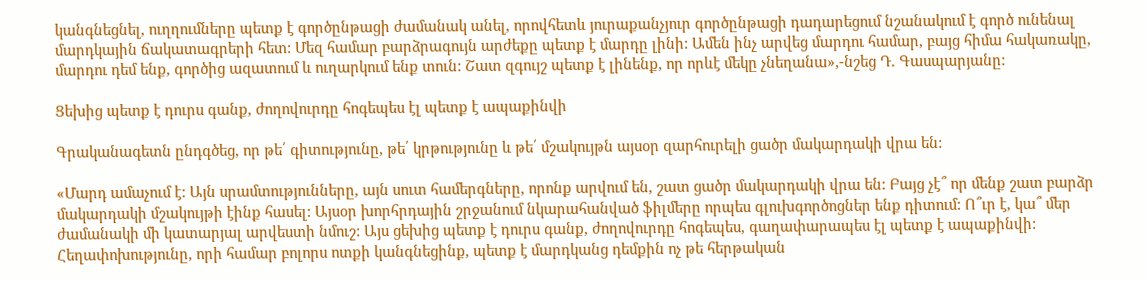կանգնեցնել, ուղղումները պետք է գործընթացի ժամանակ անել, որովհետև յուրաքանչյուր գործընթացի դադարեցում նշանակում է գործ ունենալ մարդկային ճակատագրերի հետ: Մեզ համար բարձրագույն արժեքը պետք է մարդը լինի: Ամեն ինչ արվեց մարդու համար, բայց հիմա հակառակը, մարդու դեմ ենք, գործից ազատում և ուղարկում ենք տուն: Շատ զգույշ պետք է լինենք, որ որևէ մեկը չնեղանա»,-նշեց Դ. Գասպարյանը:

Ցեխից պետք է դուրս գանք, ժողովուրդը հոգեպես էլ պետք է ապաքինվի

Գրականագետն ընդգծեց, որ թե՛ գիտությունը, թե՛ կրթությունը և թե՛ մշակույթն այսօր զարհուրելի ցածր մակարդակի վրա են:

«Մարդ ամաչում է: Այն սրամտությունները, այն սուտ համերգները, որոնք արվում են, շատ ցածր մակարդակի վրա են: Բայց չէ՞ որ մենք շատ բարձր մակարդակի մշակույթի էինք հասել: Այսօր խորհրդային շրջանում նկարահանված ֆիլմերը որպես գլուխգործոցներ ենք դիտում: Ո՞ւր է, կա՞ մեր ժամանակի մի կատարյալ արվեստի նմուշ: Այս ցեխից պետք է դուրս գանք, ժողովուրդը հոգեպես, գաղափարապես էլ պետք է ապաքինվի: Հեղափոխությունը, որի համար բոլորս ոտքի կանգնեցինք, պետք է մարդկանց դեմքին ոչ թե հերթական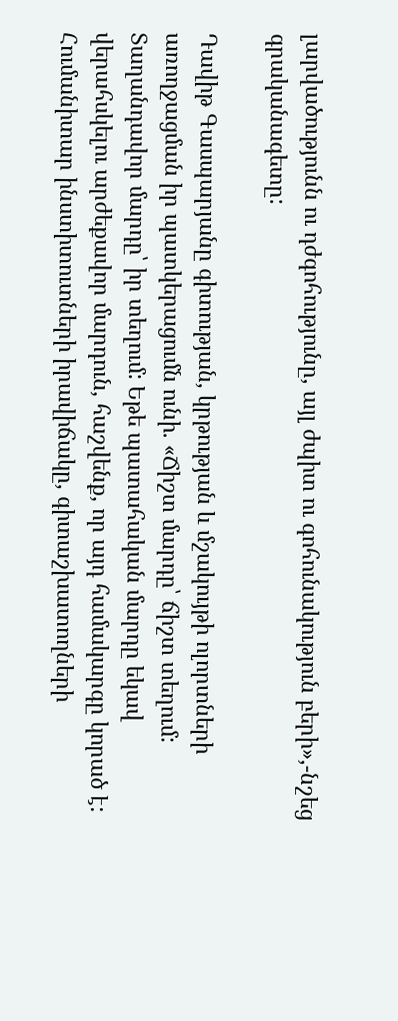լարվածությունն ու դժգոհությունը, այլ ժպիտ ու գոհունակություն բերի»,-նշեց գրականագետը:

Դավիթ Գասպարյանը գիտության, կրթության և մշակույթի ոլորտների առողջացման իր պատկերացումն ունի. «Ճիշտ մարդը՝ ճիշտ տեղում: Տաղանդավոր մարդը՝ իր տեղում: Եթե պատահական մարդը եկավ վերահսկելու արժեքավոր մարդուն, հաշվենք, որ այդ համակարգը կորած է: Հումանիտար ինստիտուտների իրավիճակը, գիտաշխատողների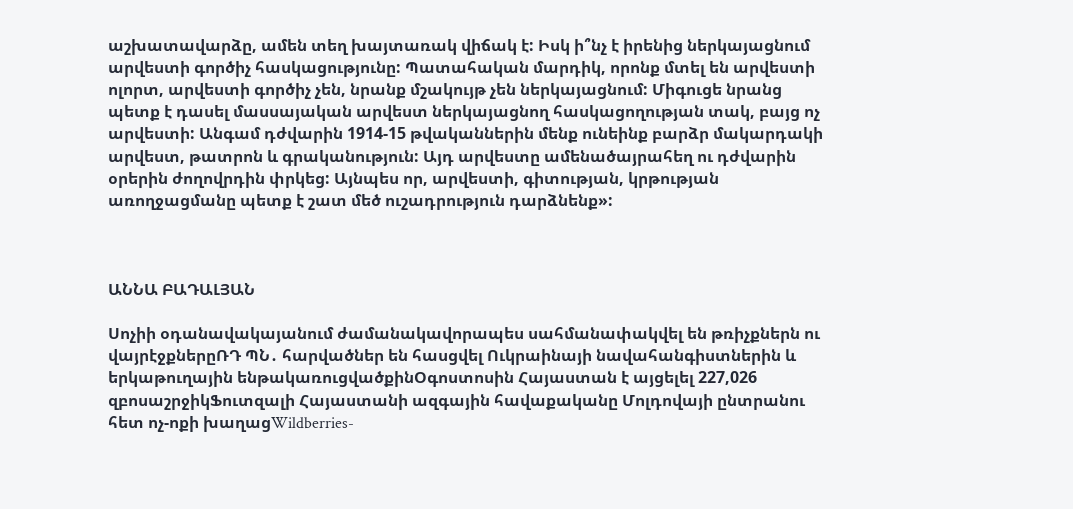աշխատավարձը, ամեն տեղ խայտառակ վիճակ է: Իսկ ի՞նչ է իրենից ներկայացնում արվեստի գործիչ հասկացությունը: Պատահական մարդիկ, որոնք մտել են արվեստի ոլորտ, արվեստի գործիչ չեն, նրանք մշակույթ չեն ներկայացնում: Միգուցե նրանց պետք է դասել մասսայական արվեստ ներկայացնող հասկացողության տակ, բայց ոչ արվեստի: Անգամ դժվարին 1914-15 թվականներին մենք ունեինք բարձր մակարդակի արվեստ, թատրոն և գրականություն: Այդ արվեստը ամենածայրահեղ ու դժվարին օրերին ժողովրդին փրկեց: Այնպես որ, արվեստի, գիտության, կրթության առողջացմանը պետք է շատ մեծ ուշադրություն դարձնենք»:



ԱՆՆԱ ԲԱԴԱԼՅԱՆ

Սոչիի օդանավակայանում ժամանակավորապես սահմանափակվել են թռիչքներն ու վայրէջքներըՌԴ ՊՆ․ հարվածներ են հասցվել Ուկրաինայի նավահանգիստներին և երկաթուղային ենթակառուցվածքինՕգոստոսին Հայաստան է այցելել 227,026 զբոսաշրջիկՖուտզալի Հայաստանի ազգային հավաքականը Մոլդովայի ընտրանու հետ ոչ-ոքի խաղացWildberries-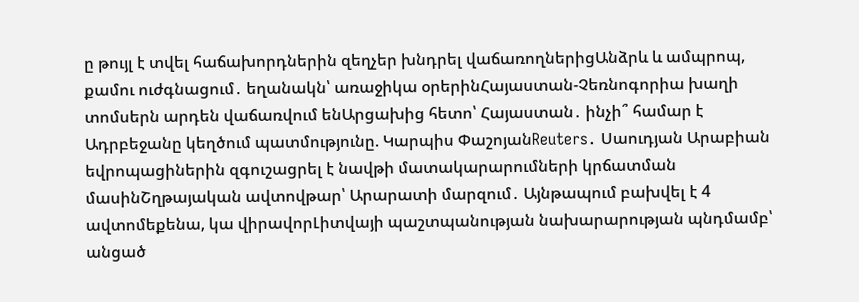ը թույլ է տվել հաճախորդներին զեղչեր խնդրել վաճառողներիցԱնձրև և ամպրոպ, քամու ուժգնացում․ եղանակն՝ առաջիկա օրերինՀայաստան-Չեռնոգորիա խաղի տոմսերն արդեն վաճառվում ենԱրցախից հետո՝ Հայաստան․ ինչի՞ համար է Ադրբեջանը կեղծում պատմությունը. Կարպիս ՓաշոյանReuters․ Սաուդյան Արաբիան եվրոպացիներին զգուշացրել է նավթի մատակարարումների կրճատման մասինՇղթայական ավտովթար՝ Արարատի մարզում․ Այնթապում բախվել է 4 ավտոմեքենա, կա վիրավորԼիտվայի պաշտպանության նախարարության պնդմամբ՝ անցած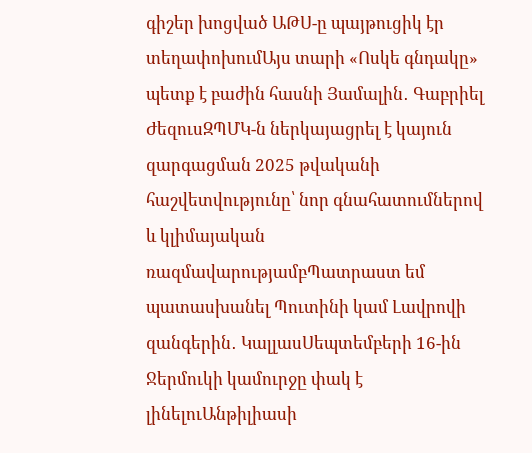գիշեր խոցված ԱԹՍ-ը պայթուցիկ էր տեղափոխումԱյս տարի «Ոսկե գնդակը» պետք է բաժին հասնի Յամալին․ Գաբրիել ԺեզուսԶՊՄԿ-ն ներկայացրել է կայուն զարգացման 2025 թվականի հաշվետվությունը՝ նոր գնահատումներով և կլիմայական ռազմավարությամբՊատրաստ եմ պատասխանել Պուտինի կամ Լավրովի զանգերին․ ԿալլասՍեպտեմբերի 16-ին Ջերմուկի կամուրջը փակ է լինելուԱնթիլիասի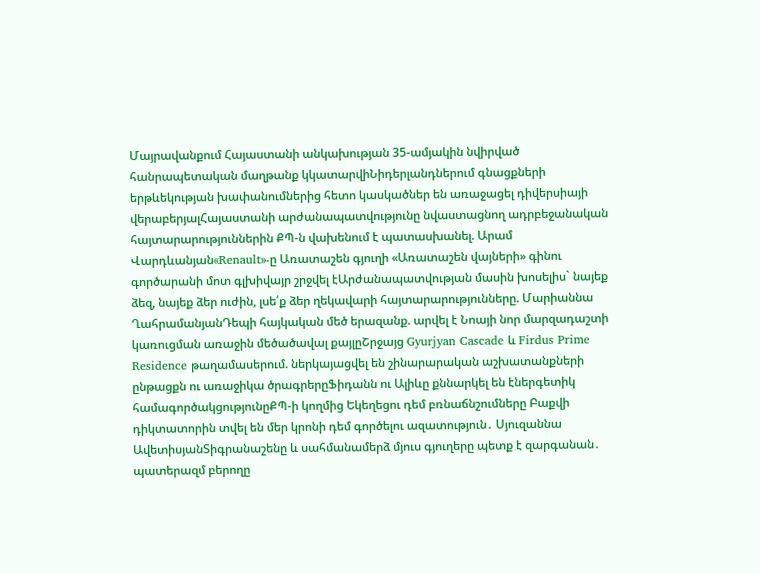Մայրավանքում Հայաստանի անկախության 35-ամյակին նվիրված հանրապետական մաղթանք կկատարվիՆիդերլանդներում գնացքների երթևեկության խափանումներից հետո կասկածներ են առաջացել դիվերսիայի վերաբերյալՀայաստանի արժանապատվությունը նվաստացնող ադրբեջանական հայտարարություններին ՔՊ-ն վախենում է պատասխանել. Արամ Վարդևանյան«Renault»-ը Առատաշեն գյուղի «Առատաշեն վայների» գինու գործարանի մոտ գլխիվայր շրջվել էԱրժանապատվության մասին խոսելիս` նայեք ձեզ, նայեք ձեր ուժին, լսե՛ք ձեր ղեկավարի հայտարարությունները. Մարիաննա ՂահրամանյանԴեպի հայկական մեծ երազանք. արվել է Նոայի նոր մարզադաշտի կառուցման առաջին մեծածավալ քայլըՇրջայց Gyurjyan Cascade և Firdus Prime Residence թաղամասերում. ներկայացվել են շինարարական աշխատանքների ընթացքն ու առաջիկա ծրագրերըՖիդանն ու Ալիևը քննարկել են էներգետիկ համագործակցությունըՔՊ-ի կողմից Եկեղեցու դեմ բռնաճնշումները Բաքվի դիկտատորին տվել են մեր կրոնի դեմ գործելու ազատություն․ Սյուզաննա ԱվետիսյանՏիգրանաշենը և սահմանամերձ մյուս գյուղերը պետք է զարգանան․ պատերազմ բերողը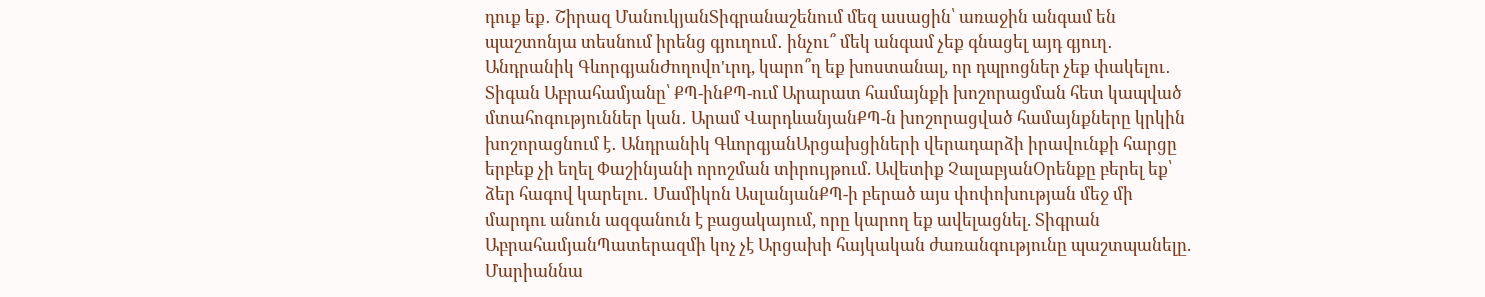դուք եք․ Շիրազ ՄանուկյանՏիգրանաշենում մեզ ասացին՝ առաջին անգամ են պաշտոնյա տեսնում իրենց գյուղում․ ինչու՞ մեկ անգամ չեք գնացել այդ գյուղ․ Անդրանիկ ԳևորգյանԺողովո'ւրդ, կարո՞ղ եք խոստանալ, որ դպրոցներ չեք փակելու․ Տիգան Աբրահամյանը՝ ՔՊ-ինՔՊ-ում Արարատ համայնքի խոշորացման հետ կապված մտահոգություններ կան․ Արամ ՎարդևանյանՔՊ-ն խոշորացված համայնքները կրկին խոշորացնում է․ Անդրանիկ ԳևորգյանԱրցախցիների վերադարձի իրավունքի հարցը երբեք չի եղել Փաշինյանի որոշման տիրույթում. Ավետիք ՉալաբյանՕրենքը բերել եք՝ ձեր հագով կարելու․ Մամիկոն ԱսլանյանՔՊ-ի բերած այս փոփոխության մեջ մի մարդու անուն ազգանուն է բացակայում, որը կարող եք ավելացնել. Տիգրան ԱբրահամյանՊատերազմի կոչ չէ Արցախի հայկական ժառանգությունը պաշտպանելը. Մարիաննա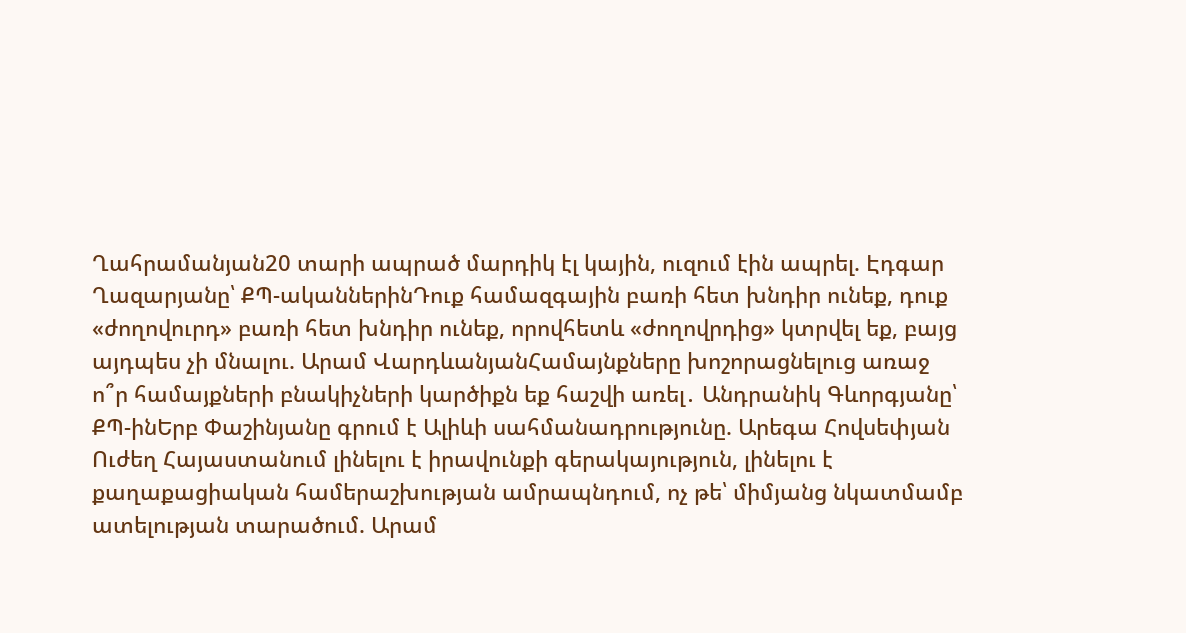Ղահրամանյան20 տարի ապրած մարդիկ էլ կային, ուզում էին ապրել. Էդգար Ղազարյանը՝ ՔՊ-ականներինԴուք համազգային բառի հետ խնդիր ունեք, դուք «ժողովուրդ» բառի հետ խնդիր ունեք, որովհետև «ժողովրդից» կտրվել եք, բայց այդպես չի մնալու. Արամ ՎարդևանյանՀամայնքները խոշորացնելուց առաջ ո՞ր համայքների բնակիչների կարծիքն եք հաշվի առել․ Անդրանիկ Գևորգյանը՝ ՔՊ-ինԵրբ Փաշինյանը գրում է Ալիևի սահմանադրությունը. Արեգա Հովսեփյան Ուժեղ Հայաստանում լինելու է իրավունքի գերակայություն, լինելու է քաղաքացիական համերաշխության ամրապնդում, ոչ թե՝ միմյանց նկատմամբ ատելության տարածում. Արամ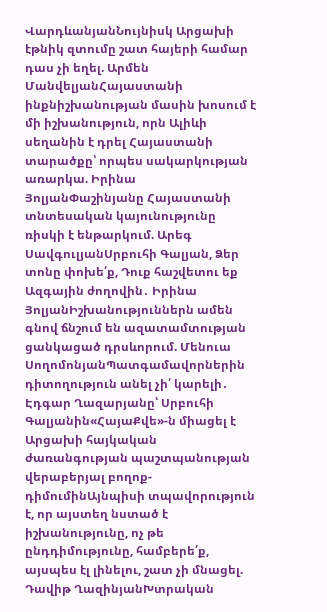ՎարդևանյանՆույնիսկ Արցախի էթնիկ զտումը շատ հայերի համար դաս չի եղել. Արմեն ՄանվելյանՀայաստանի ինքնիշխանության մասին խոսում է մի իշխանություն, որն Ալիևի սեղանին է դրել Հայաստանի տարածքը՝ որպես սակարկության առարկա. Իրինա ՅոլյանՓաշինյանը Հայաստանի տնտեսական կայունությունը ռիսկի է ենթարկում. Արեգ ՍավգուլյանՍրբուհի Գալյան, Ձեր տոնը փոխե՛ք, Դուք հաշվետու եք Ազգային ժողովին․ Իրինա ՅոլյանԻշխանություններն ամեն գնով ճնշում են ազատամտության ցանկացած դրսևորում. Մենուա ՍողոմոնյանՊատգամավորներին դիտողություն անել չի՛ կարելի․ Էդգար Ղազարյանը՝ Սրբուհի Գալյանին«ՀայաՔվե»-ն միացել է Արցախի հայկական ժառանգության պաշտպանության վերաբերյալ բողոք-դիմումինԱյնպիսի տպավորություն է, որ այստեղ նստած է իշխանությունը, ոչ թե ընդդիմությունը, համբերե՛ք, այսպես էլ լինելու, շատ չի մնացել. Դավիթ ՂազինյանԽտրական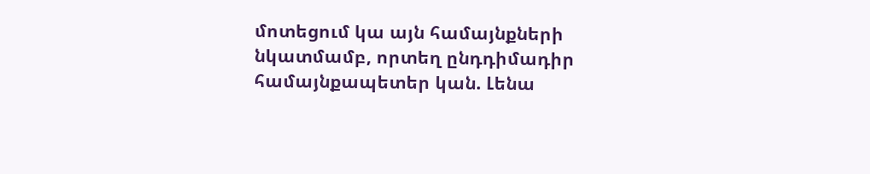մոտեցում կա այն համայնքների նկատմամբ, որտեղ ընդդիմադիր համայնքապետեր կան. Լենա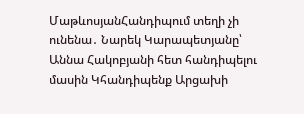ՄաթևոսյանՀանդիպում տեղի չի ունենա․ Նարեկ Կարապետյանը՝ Աննա Հակոբյանի հետ հանդիպելու մասին Կհանդիպենք Արցախի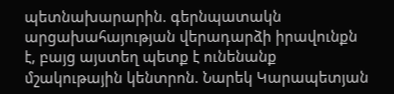պետնախարարին. գերնպատակն արցախահայության վերադարձի իրավունքն է, բայց այստեղ պետք է ունենանք մշակութային կենտրոն. Նարեկ Կարապետյան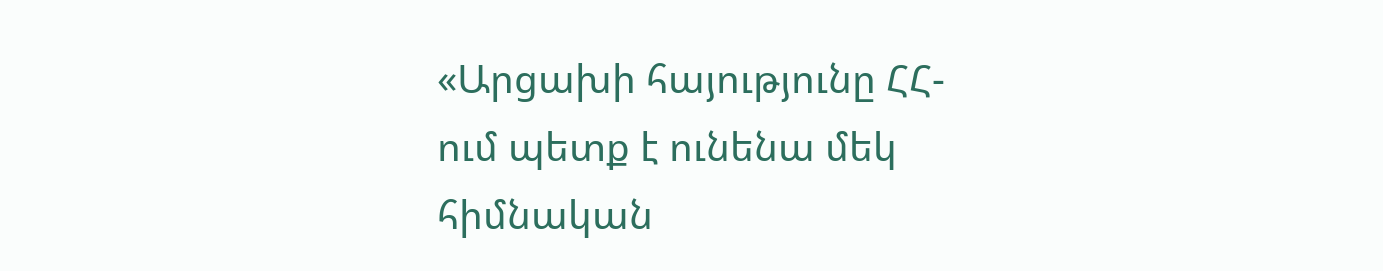«Արցախի հայությունը ՀՀ-ում պետք է ունենա մեկ հիմնական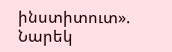ինստիտուտ». Նարեկ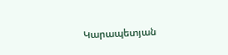Կարապետյան